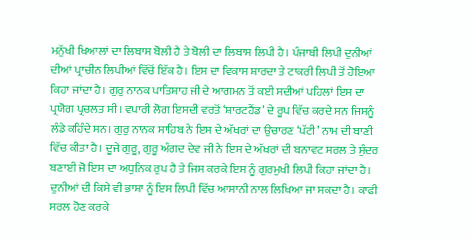ਮਨੁੱਖੀ ਖਿਆਲਾਂ ਦਾ ਲਿਬਾਸ ਬੋਲੀ ਹੈ ਤੇ ਬੋਲੀ ਦਾ ਲਿਬਾਸ ਲਿਪੀ ਹੈ। ਪੰਜਾਬੀ ਲਿਪੀ ਦੁਨੀਆਂ ਦੀਆਂ ਪ੍ਰਾਚੀਨ ਲਿਪੀਆਂ ਵਿੱਚੋਂ ਇੱਕ ਹੈ। ਇਸ ਦਾ ਵਿਕਾਸ ਸ਼ਾਰਦਾ ਤੇ ਟਾਕਰੀ ਲਿਪੀ ਤੋਂ ਹੋਇਆ ਕਿਹਾ ਜਾਂਦਾ ਹੈ। ਗੁਰੁ ਨਾਨਕ ਪਾਤਿਸ਼ਾਹ ਜੀ ਦੇ ਆਗਮਨ ਤੋਂ ਕਈ ਸਦੀਆਂ ਪਹਿਲਾਂ ਇਸ ਦਾ ਪ੍ਰਯੋਗ ਪ੍ਰਚਲਤ ਸੀ। ਵਪਾਰੀ ਲੋਗ ਇਸਦੀ ਵਰਤੋਂ ‘ਸ਼ਾਰਟਹੈਂਡ’ ਦੇ ਰੂਪ ਵਿੱਚ ਕਰਦੇ ਸਨ ਜਿਸਨੂੰ ਲੰਡੇ ਕਹਿੰਦੇ ਸਨ। ਗੁਰੁ ਨਾਨਕ ਸਾਹਿਬ ਨੇ ਇਸ ਦੇ ਅੱਖਰਾਂ ਦਾ ਉਚਾਰਣ ‘ਪੱਟੀ’ ਨਾਮ ਦੀ ਬਾਣੀ ਵਿੱਚ ਕੀਤਾ ਹੈ। ਦੂਜੇ ਗੁਰੂ, ਗੁਰੂ ਅੰਗਦ ਦੇਵ ਜੀ ਨੇ ਇਸ ਦੇ ਅੱਖਰਾਂ ਦੀ ਬਨਾਵਟ ਸਰਲ ਤੇ ਸੁੰਦਰ ਬਣਾਈ ਜੋ ਇਸ ਦਾ ਅਧੁਨਿਕ ਰੁਪ ਹੈ ਤੇ ਜਿਸ ਕਰਕੇ ਇਸ ਨੂੰ ਗੁਰਮੁਖੀ ਲਿਪੀ ਕਿਹਾ ਜਾਂਦਾ ਹੈ।
ਦੁਨੀਆਂ ਦੀ ਕਿਸੇ ਵੀ ਭਾਸ਼ਾ ਨੂੰ ਇਸ ਲਿਪੀ ਵਿੱਚ ਆਸਾਨੀ ਨਾਲ ਲਿਖਿਆ ਜਾ ਸਕਦਾ ਹੈ। ਕਾਫੀ ਸਰਲ ਹੋਣ ਕਰਕੇ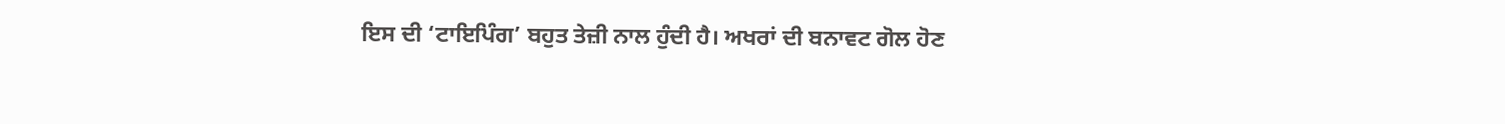ਇਸ ਦੀ ‘ਟਾਇਪਿੰਗ’ ਬਹੁਤ ਤੇਜ਼ੀ ਨਾਲ ਹੁੰਦੀ ਹੈ। ਅਖਰਾਂ ਦੀ ਬਨਾਵਟ ਗੋਲ ਹੋਣ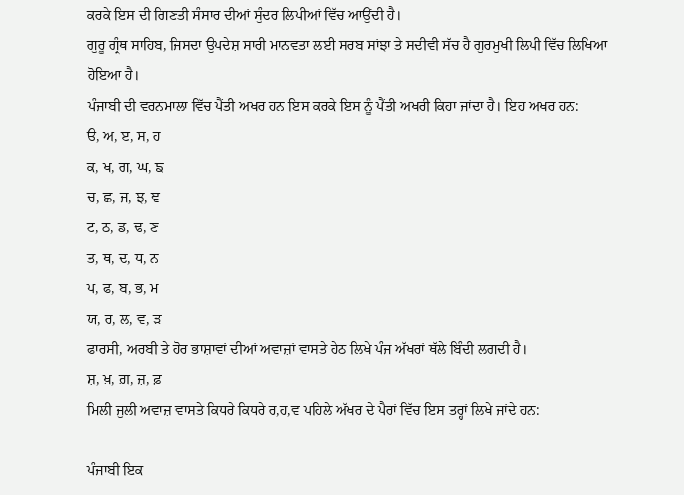ਕਰਕੇ ਇਸ ਦੀ ਗਿਣਤੀ ਸੰਸਾਰ ਦੀਆਂ ਸੁੰਦਰ ਲਿਪੀਆਂ ਵਿੱਚ ਆਉਂਦੀ ਹੈ।
ਗੁਰੂ ਗ੍ਰੰਥ ਸਾਹਿਬ, ਜਿਸਦਾ ਉਪਦੇਸ਼ ਸਾਰੀ ਮਾਨਵਤਾ ਲਈ ਸਰਬ ਸਾਂਝਾ ਤੇ ਸਦੀਵੀ ਸੱਚ ਹੈ ਗੁਰਮੁਖੀ ਲਿਪੀ ਵਿੱਚ ਲਿਖਿਆ ਹੋਇਆ ਹੈ।
ਪੰਜਾਬੀ ਦੀ ਵਰਨਮਾਲਾ ਵਿੱਚ ਪੈਂਤੀ ਅਖਰ ਹਨ ਇਸ ਕਰਕੇ ਇਸ ਨੂੰ ਪੈਂਤੀ ਅਖਰੀ ਕਿਹਾ ਜਾਂਦਾ ਹੈ। ਇਹ ਅਖਰ ਹਨ:
ੳ, ਅ, ੲ, ਸ, ਹ
ਕ, ਖ, ਗ, ਘ, ਙ
ਚ, ਛ, ਜ, ਝ, ਞ
ਟ, ਠ, ਡ, ਢ, ਣ
ਤ, ਥ, ਦ, ਧ, ਨ
ਪ, ਫ, ਬ, ਭ, ਮ
ਯ, ਰ, ਲ, ਵ, ੜ
ਫਾਰਸੀ, ਅਰਬੀ ਤੇ ਹੋਰ ਭਾਸ਼ਾਵਾਂ ਦੀਆਂ ਅਵਾਜ਼ਾਂ ਵਾਸਤੇ ਹੇਠ ਲਿਖੇ ਪੰਜ ਅੱਖਰਾਂ ਥੱਲੇ ਬਿੰਦੀ ਲਗਦੀ ਹੈ।
ਸ਼, ਖ਼, ਗ਼, ਜ਼, ਫ਼
ਮਿਲੀ ਜੁਲੀ ਅਵਾਜ਼ ਵਾਸਤੇ ਕਿਧਰੇ ਕਿਧਰੇ ਰ,ਹ,ਵ ਪਹਿਲੇ ਅੱਖਰ ਦੇ ਪੈਰਾਂ ਵਿੱਚ ਇਸ ਤਰ੍ਹਾਂ ਲਿਖੇ ਜਾਂਦੇ ਹਨ:

ਪੰਜਾਬੀ ਇਕ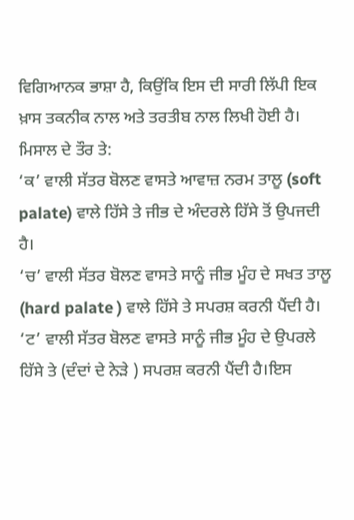ਵਿਗਿਆਨਕ ਭਾਸ਼ਾ ਹੈ, ਕਿਉਂਕਿ ਇਸ ਦੀ ਸਾਰੀ ਲਿੱਪੀ ਇਕ ਖ਼ਾਸ ਤਕਨੀਕ ਨਾਲ ਅਤੇ ਤਰਤੀਬ ਨਾਲ ਲਿਖੀ ਹੋਈ ਹੈ। ਮਿਸਾਲ ਦੇ ਤੌਰ ਤੇ:
‘ਕ’ ਵਾਲੀ ਸੱਤਰ ਬੋਲਣ ਵਾਸਤੇ ਆਵਾਜ਼ ਨਰਮ ਤਾਲੂ (soft palate) ਵਾਲੇ ਹਿੱਸੇ ਤੇ ਜੀਭ ਦੇ ਅੰਦਰਲੇ ਹਿੱਸੇ ਤੋਂ ਉਪਜਦੀ ਹੈ।
‘ਚ’ ਵਾਲੀ ਸੱਤਰ ਬੋਲਣ ਵਾਸਤੇ ਸਾਨੂੰ ਜੀਭ ਮੂੰਹ ਦੇ ਸਖਤ ਤਾਲੂ (hard palate ) ਵਾਲੇ ਹਿੱਸੇ ਤੇ ਸਪਰਸ਼ ਕਰਨੀ ਪੈਂਦੀ ਹੈ।
‘ਟ’ ਵਾਲੀ ਸੱਤਰ ਬੋਲਣ ਵਾਸਤੇ ਸਾਨੂੰ ਜੀਭ ਮੂੰਹ ਦੇ ਉਪਰਲੇ ਹਿੱਸੇ ਤੇ (ਦੰਦਾਂ ਦੇ ਨੇੜੇ ) ਸਪਰਸ਼ ਕਰਨੀ ਪੈਂਦੀ ਹੈ।ਇਸ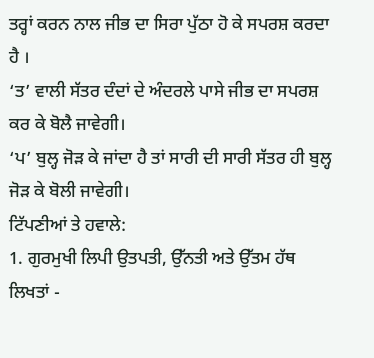ਤਰ੍ਹਾਂ ਕਰਨ ਨਾਲ ਜੀਭ ਦਾ ਸਿਰਾ ਪੁੱਠਾ ਹੋ ਕੇ ਸਪਰਸ਼ ਕਰਦਾ ਹੈ ।
‘ਤ’ ਵਾਲੀ ਸੱਤਰ ਦੰਦਾਂ ਦੇ ਅੰਦਰਲੇ ਪਾਸੇ ਜੀਭ ਦਾ ਸਪਰਸ਼ ਕਰ ਕੇ ਬੋਲੈ ਜਾਵੇਗੀ।
‘ਪ’ ਬੁਲ੍ਹ ਜੋੜ ਕੇ ਜਾਂਦਾ ਹੈ ਤਾਂ ਸਾਰੀ ਦੀ ਸਾਰੀ ਸੱਤਰ ਹੀ ਬੁਲ੍ਹ ਜੋੜ ਕੇ ਬੋਲੀ ਜਾਵੇਗੀ।
ਟਿੱਪਣੀਆਂ ਤੇ ਹਵਾਲੇ:
1. ਗੁਰਮੁਖੀ ਲਿਪੀ ਉਤਪਤੀ, ਉੱਨਤੀ ਅਤੇ ਉੱਤਮ ਹੱਥ ਲਿਖਤਾਂ -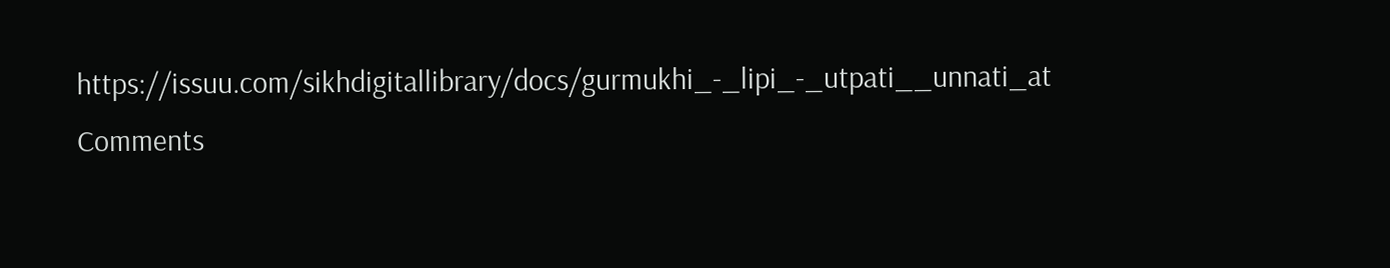https://issuu.com/sikhdigitallibrary/docs/gurmukhi_-_lipi_-_utpati__unnati_at
Comments